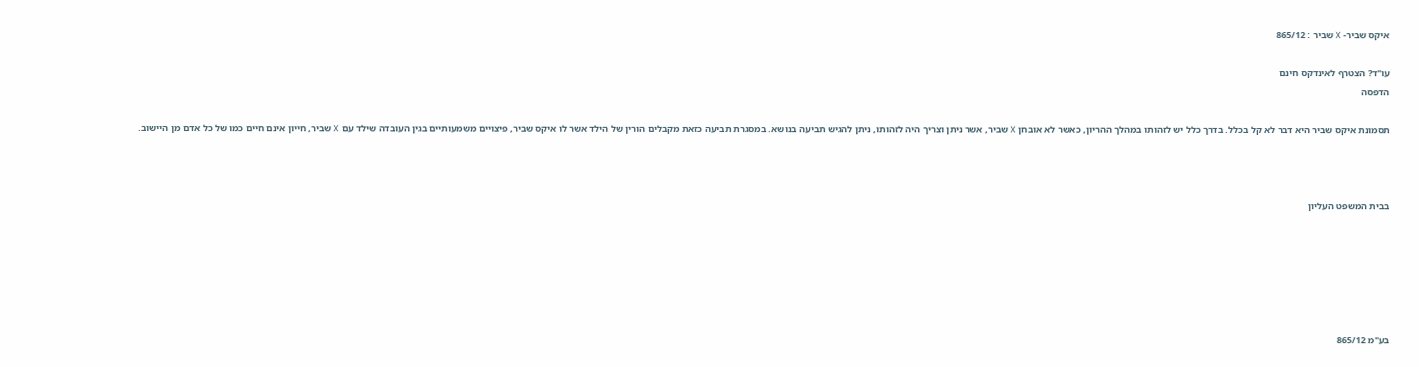איקס שביר- X שביר : 865/12

עו"ד? הצטרף לאינדקס חינם
הדפסה

תסמונת איקס שביר היא דבר לא קל בכלל. בדרך כלל יש לזהותו במהלך ההריון, כאשר לא אובחן X שביר, אשר ניתן וצריך היה לזהותו, ניתן להגיש תביעה בנושא. במסגרת תביעה כזאת מקבלים הורין של הילד אשר לו איקס שביר, פיצויים משמעותיים בגין העובדה שילד עם X שביר, חייון אינם חיים כמו של כל אדם מן היישוב.



בבית המשפט העליון






בע"מ 865/12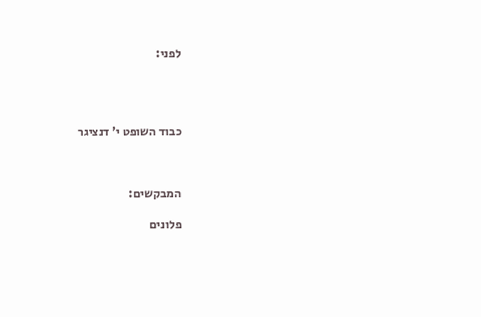לפני:




כבוד השופט י' דנציגר



המבקשים:

פלונים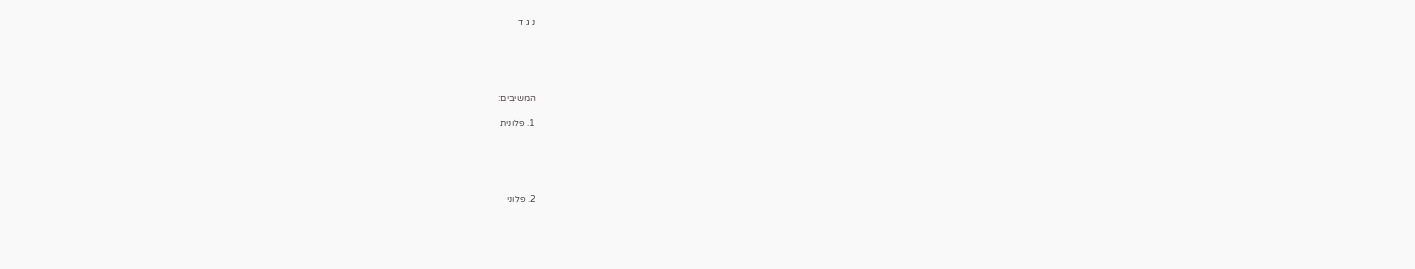נ ג ד





המשיבים:

1. פלונית





2. פלוני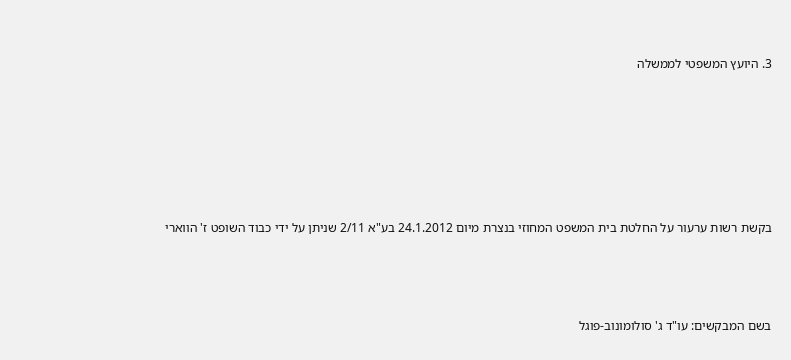3. היועץ המשפטי לממשלה









בקשת רשות ערעור על החלטת בית המשפט המחוזי בנצרת מיום 24.1.2012 בע"א 2/11 שניתן על ידי כבוד השופט ז' הווארי





בשם המבקשים: עו"ד ג' סולומונוב-פוגל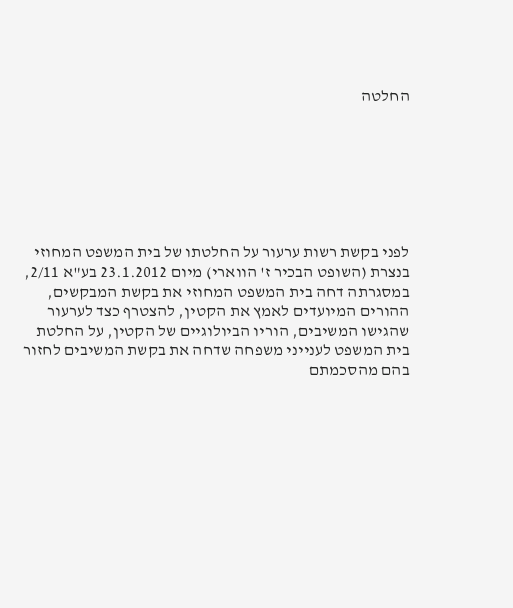החלטה







לפני בקשת רשות ערעור על החלטתו של בית המשפט המחוזי בנצרת (השופט הבכיר ז' הווארי) מיום 23.1.2012 בע"א 2/11, במסגרתה דחה בית המשפט המחוזי את בקשת המבקשים, ההורים המיועדים לאמץ את הקטין, להצטרף כצד לערעור שהגישו המשיבים, הוריו הביולוגיים של הקטין, על החלטת בית המשפט לענייני משפחה שדחה את בקשת המשיבים לחזור בהם מהסכמתם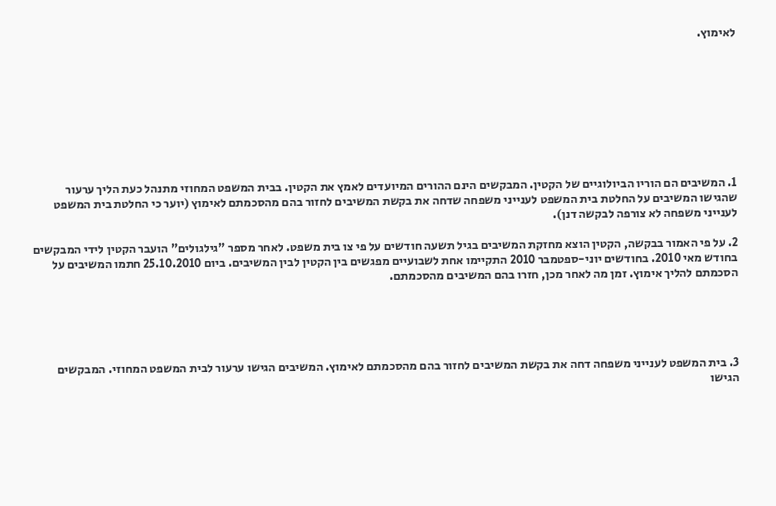לאימוץ.









1. המשיבים הם הוריו הביולוגיים של הקטין. המבקשים הינם ההורים המיועדים לאמץ את הקטין. בבית המשפט המחוזי מתנהל כעת הליך ערעור שהגישו המשיבים על החלטת בית המשפט לענייני משפחה שדחה את בקשת המשיבים לחזור בהם מהסכמתם לאימוץ (יוער כי החלטת בית המשפט לענייני משפחה לא צורפה לבקשה דנן).

2. על פי האמור בבקשה, הקטין הוצא מחזקת המשיבים בגיל תשעה חודשים על פי צו בית משפט. לאחר מספר "גילגולים" הועבר הקטין לידי המבקשים בחודש מאי 2010. בחודשים יוני-ספטמבר 2010 התקיימו אחת לשבועיים מפגשים בין הקטין לבין המשיבים. ביום 25.10.2010 חתמו המשיבים על הסכמתם להליך אימוץ. זמן מה לאחר מכן, חזרו בהם המשיבים מהסכמתם.





3. בית המשפט לענייני משפחה דחה את בקשת המשיבים לחזור בהם מהסכמתם לאימוץ. המשיבים הגישו ערעור לבית המשפט המחוזי. המבקשים הגישו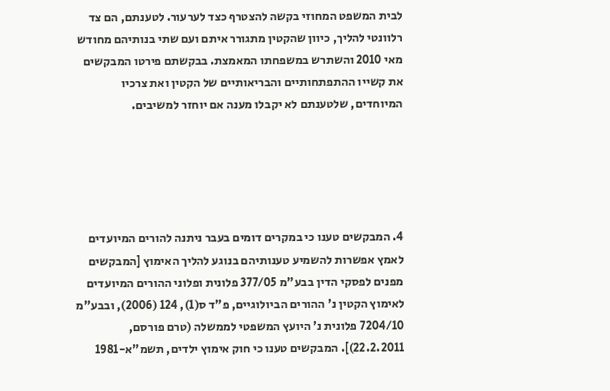לבית המשפט המחוזי בקשה להצטרף כצד לערעור. לטענתם, הם צד רלוונטי להליך, כיוון שהקטין מתגורר איתם ועם שתי בנותיהם מחודש מאי 2010 והשתרש במשפחתו המאמצת. בבקשתם פירטו המבקשים את קשייו ההתפתחותיים והבריאותיים של הקטין ואת צרכיו המיוחדים, שלטענתם לא יקבלו מענה אם יוחזר למשיבים.





4. המבקשים טענו כי במקרים דומים בעבר ניתנה להורים המיועדים לאמץ אפשרות להשמיע טענותיהם בנוגע להליך האימוץ [המבקשים מפנים לפסקי הדין בבע"מ 377/05 פלונית ופלוני ההורים המיועדים לאימוץ הקטין נ' ההורים הביולוגיים, פ"ד ס(1), 124 (2006), ובבע"מ 7204/10 פלונית נ' היועץ המשפטי לממשלה (טרם פורסם, 22.2.2011)]. המבקשים טענו כי חוק אימוץ ילדים, תשמ"א-1981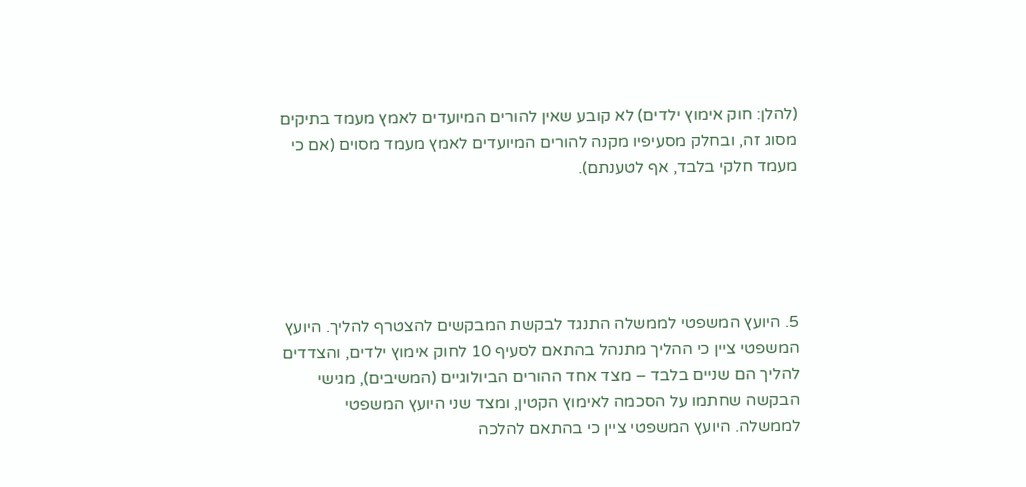(להלן: חוק אימוץ ילדים) לא קובע שאין להורים המיועדים לאמץ מעמד בתיקים מסוג זה, ובחלק מסעיפיו מקנה להורים המיועדים לאמץ מעמד מסוים (אם כי מעמד חלקי בלבד, אף לטענתם).





5. היועץ המשפטי לממשלה התנגד לבקשת המבקשים להצטרף להליך. היועץ המשפטי ציין כי ההליך מתנהל בהתאם לסעיף 10 לחוק אימוץ ילדים, והצדדים להליך הם שניים בלבד – מצד אחד ההורים הביולוגיים (המשיבים), מגישי הבקשה שחתמו על הסכמה לאימוץ הקטין, ומצד שני היועץ המשפטי לממשלה. היועץ המשפטי ציין כי בהתאם להלכה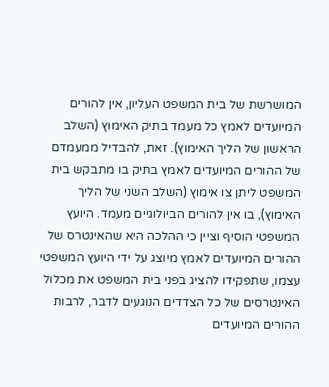המושרשת של בית המשפט העליון, אין להורים המיועדים לאמץ כל מעמד בתיק האימוץ (השלב הראשון של הליך האימוץ). זאת, להבדיל ממעמדם של ההורים המיועדים לאמץ בתיק בו מתבקש בית המשפט ליתן צו אימוץ (השלב השני של הליך האימוץ), בו אין להורים הביולוגיים מעמד. היועץ המשפטי הוסיף וציין כי ההלכה היא שהאינטרס של ההורים המיועדים לאמץ מיוצג על ידי היועץ המשפטי עצמו, שתפקידו להציג בפני בית המשפט את מכלול האינטרסים של כל הצדדים הנוגעים לדבר, לרבות ההורים המיועדים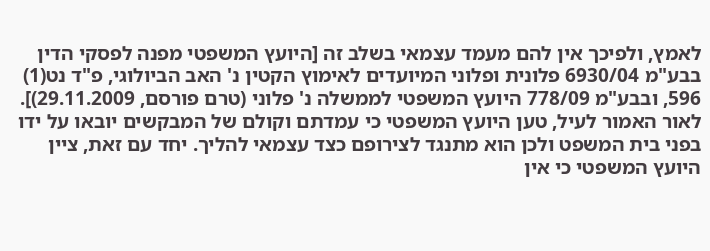לאמץ, ולפיכך אין להם מעמד עצמאי בשלב זה [היועץ המשפטי מפנה לפסקי הדין בבע"מ 6930/04 פלונית ופלוני המיועדים לאימוץ הקטין נ' האב הביולוגי, פ"ד נט(1) 596, ובבע"מ 778/09 היועץ המשפטי לממשלה נ' פלוני (טרם פורסם, 29.11.2009)]. לאור האמור לעיל, טען היועץ המשפטי כי עמדתם וקולם של המבקשים יובאו על ידו בפני בית המשפט ולכן הוא מתנגד לצירופם כצד עצמאי להליך. יחד עם זאת, ציין היועץ המשפטי כי אין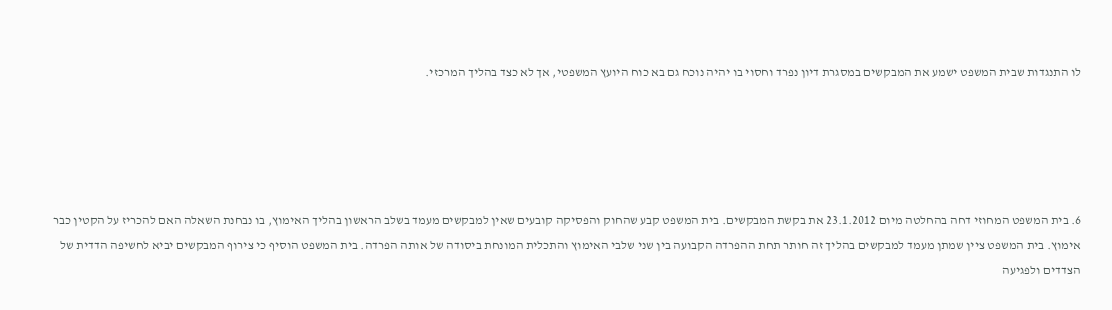לו התנגדות שבית המשפט ישמע את המבקשים במסגרת דיון נפרד וחסוי בו יהיה נוכח גם בא כוח היועץ המשפטי, אך לא כצד בהליך המרכזי.





6. בית המשפט המחוזי דחה בהחלטה מיום 23.1.2012 את בקשת המבקשים. בית המשפט קבע שהחוק והפסיקה קובעים שאין למבקשים מעמד בשלב הראשון בהליך האימוץ, בו נבחנת השאלה האם להכריז על הקטין כבר אימוץ. בית המשפט ציין שמתן מעמד למבקשים בהליך זה חותר תחת ההפרדה הקבועה בין שני שלבי האימוץ והתכלית המונחת ביסודה של אותה הפרדה. בית המשפט הוסיף כי צירוף המבקשים יביא לחשיפה הדדית של הצדדים ולפגיעה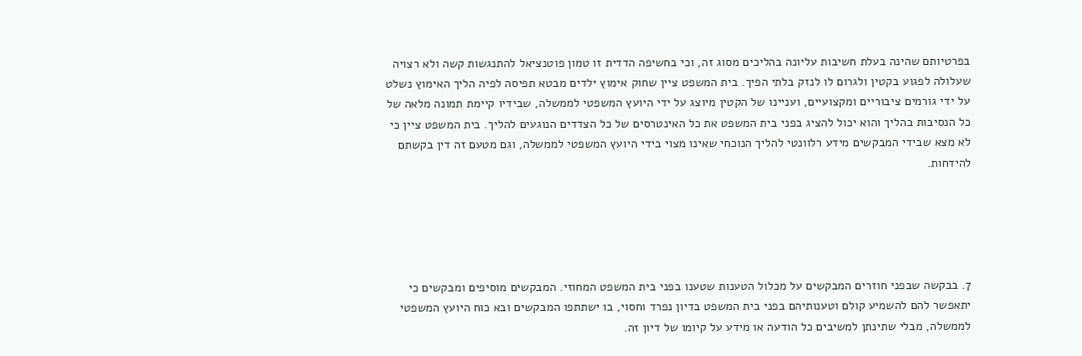בפרטיותם שהינה בעלת חשיבות עליונה בהליכים מסוג זה, וכי בחשיפה הדדית זו טמון פוטנציאל להתנגשות קשה ולא רצויה שעלולה לפגוע בקטין ולגרום לו לנזק בלתי הפיך. בית המשפט ציין שחוק אימוץ ילדים מבטא תפיסה לפיה הליך האימוץ נשלט על ידי גורמים ציבוריים ומקצועיים, ועניינו של הקטין מיוצג על ידי היועץ המשפטי לממשלה, שבידיו קיימת תמונה מלאה של כל הנסיבות בהליך והוא יכול להציג בפני בית המשפט את כל האינטרסים של כל הצדדים הנוגעים להליך. בית המשפט ציין כי לא מצא שבידי המבקשים מידע רלוונטי להליך הנוכחי שאינו מצוי בידי היועץ המשפטי לממשלה, וגם מטעם זה דין בקשתם להידחות.





7. בבקשה שבפני חוזרים המבקשים על מכלול הטענות שטענו בפני בית המשפט המחוזי. המבקשים מוסיפים ומבקשים כי יתאפשר להם להשמיע קולם וטענותיהם בפני בית המשפט בדיון נפרד וחסוי, בו ישתתפו המבקשים ובא כוח היועץ המשפטי לממשלה, מבלי שתינתן למשיבים כל הודעה או מידע על קיומו של דיון זה.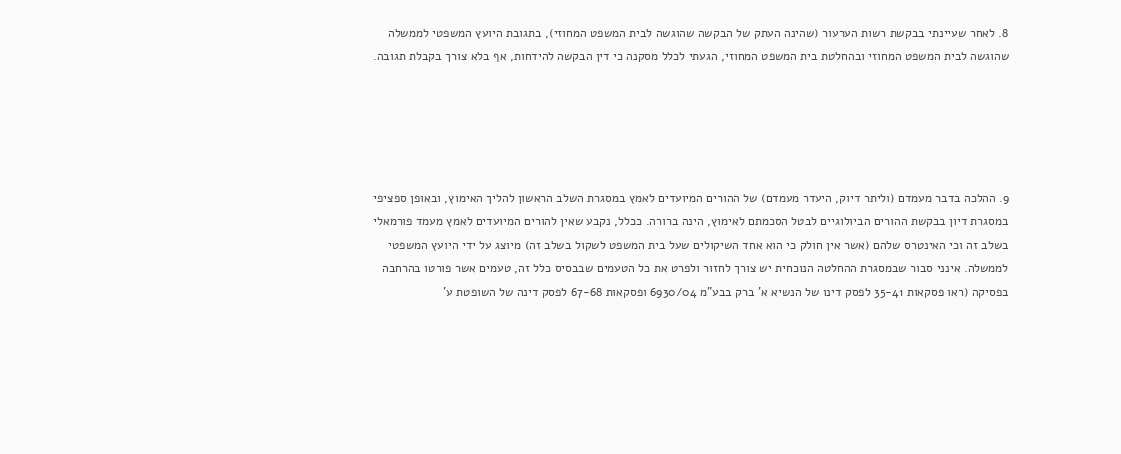8. לאחר שעיינתי בבקשת רשות הערעור (שהינה העתק של הבקשה שהוגשה לבית המשפט המחוזי), בתגובת היועץ המשפטי לממשלה שהוגשה לבית המשפט המחוזי ובהחלטת בית המשפט המחוזי, הגעתי לכלל מסקנה כי דין הבקשה להידחות, אף בלא צורך בקבלת תגובה.





9. ההלכה בדבר מעמדם (וליתר דיוק, היעדר מעמדם) של ההורים המיועדים לאמץ במסגרת השלב הראשון להליך האימוץ, ובאופן ספציפי במסגרת דיון בבקשת ההורים הביולוגיים לבטל הסכמתם לאימוץ, הינה ברורה. ככלל, נקבע שאין להורים המיועדים לאמץ מעמד פורמאלי בשלב זה וכי האינטרס שלהם (אשר אין חולק כי הוא אחד השיקולים שעל בית המשפט לשקול בשלב זה) מיוצג על ידי היועץ המשפטי לממשלה. אינני סבור שבמסגרת ההחלטה הנוכחית יש צורך לחזור ולפרט את כל הטעמים שבבסיס כלל זה, טעמים אשר פורטו בהרחבה בפסיקה (ראו פסקאות 35-41 לפסק דינו של הנשיא א' ברק בבע"מ 6930/04 ופסקאות 67-68 לפסק דינה של השופטת ע'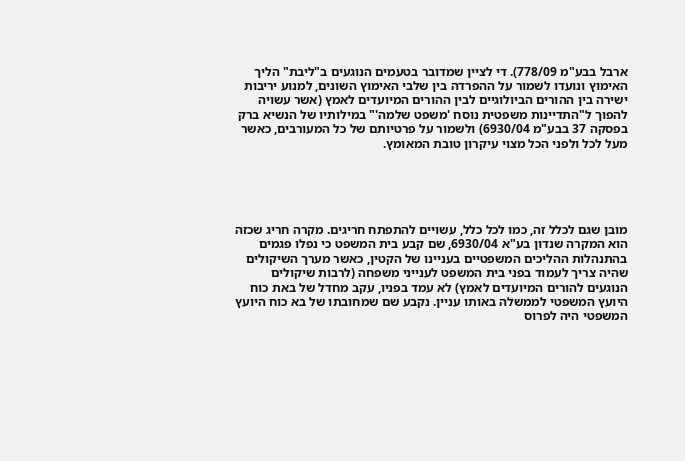ארבל בבע"מ 778/09). די לציין שמדובר בטעמים הנוגעים ב"ליבת" הליך האימוץ ונועדו לשמור על ההפרדה בין שלבי האימוץ השונים, למנוע יריבות ישירה בין ההורים הביולוגיים לבין ההורים המיועדים לאמץ (אשר עשויה להפוך ל"התדיינות משפטית נוסח 'משפט שלמה'" במילותיו של הנשיא ברק בפסקה 37 בבע"מ 6930/04) ולשמור על פרטיותם של כל המעורבים, כאשר מעל לכל ולפני הכל מצוי עיקרון טובת המאומץ.





מובן שגם לכלל זה, כמו לכל כלל, עשויים להתפתח חריגים. מקרה חריג שכזה הוא המקרה שנדון בע"א 6930/04, שם קבע בית המשפט כי נפלו פגמים בהתנהלות ההליכים המשפטיים בעניינו של הקטין, כאשר מערך השיקולים שהיה צריך לעמוד בפני בית המשפט לענייני משפחה (לרבות שיקולים הנוגעים להורים המיועדים לאמץ) לא עמד בפניו, עקב מחדל של באת כוח היועץ המשפטי לממשלה באותו עניין. נקבע שם שמחובתו של בא כוח היועץ המשפטי היה לפרוס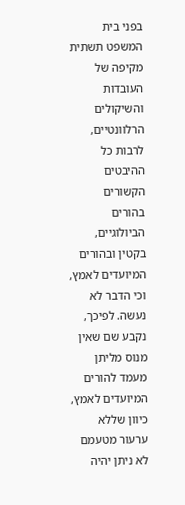בפני בית המשפט תשתית מקיפה של העובדות והשיקולים הרלוונטיים, לרבות כל ההיבטים הקשורים בהורים הביולוגיים, בקטין ובהורים המיועדים לאמץ, וכי הדבר לא נעשה. לפיכך, נקבע שם שאין מנוס מליתן מעמד להורים המיועדים לאמץ, כיוון שללא ערעור מטעמם לא ניתן יהיה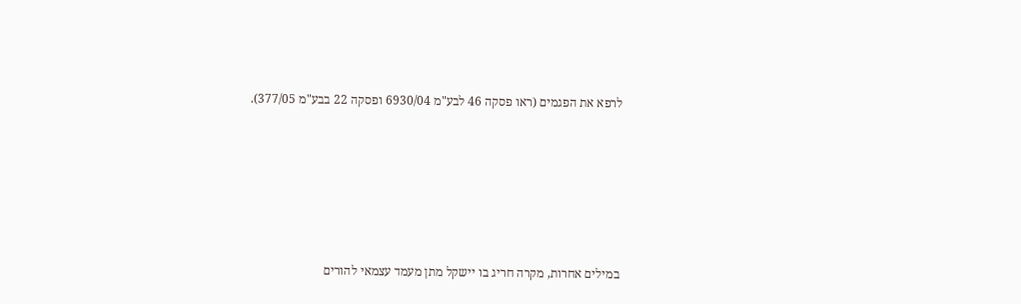לרפא את הפגמים (ראו פסקה 46 לבע"מ 6930/04 ופסקה 22 בבע"מ 377/05).









במילים אחרות, מקרה חריג בו יישקל מתן מעמד עצמאי להורים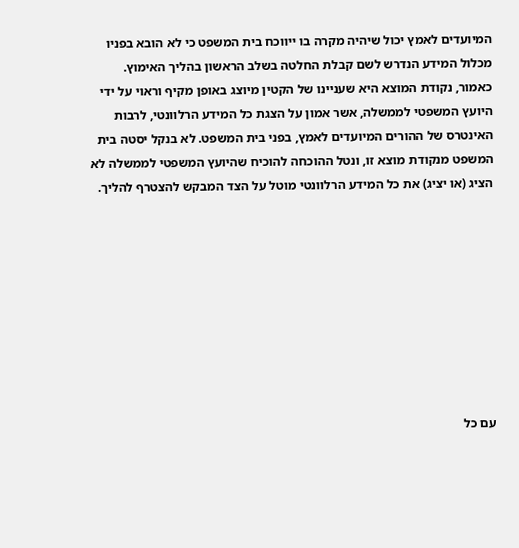המיועדים לאמץ יכול שיהיה מקרה בו ייווכח בית המשפט כי לא הובא בפניו מכלול המידע הנדרש לשם קבלת החלטה בשלב הראשון בהליך האימוץ. כאמור, נקודת המוצא היא שעניינו של הקטין מיוצג באופן מקיף וראוי על ידי היועץ המשפטי לממשלה, אשר אמון על הצגת כל המידע הרלוונטי, לרבות האינטרס של ההורים המיועדים לאמץ, בפני בית המשפט. לא בנקל יסטה בית המשפט מנקודת מוצא זו, ונטל ההוכחה להוכיח שהיועץ המשפטי לממשלה לא הציג (או יציג) את כל המידע הרלוונטי מוטל על הצד המבקש להצטרף להליך.









עם כל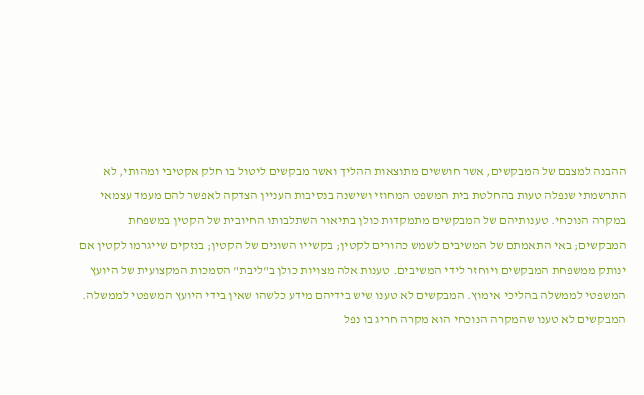ההבנה למצבם של המבקשים, אשר חוששים מתוצאות ההליך ואשר מבקשים ליטול בו חלק אקטיבי ומהותי, לא התרשמתי שנפלה טעות בהחלטת בית המשפט המחוזי ושישנה בנסיבות העניין הצדקה לאפשר להם מעמד עצמאי במקרה הנוכחי. טענותיהם של המבקשים מתמקדות כולן בתיאור השתלבותו החיובית של הקטין במשפחת המבקשים; באי התאמתם של המשיבים לשמש כהורים לקטין; בקשייו השונים של הקטין; בנזקים שייגרמו לקטין אם ינותק ממשפחת המבקשים ויוחזר לידי המשיבים. טענות אלה מצויות כולן ב"ליבת" הסמכות המקצועית של היועץ המשפטי לממשלה בהליכי אימוץ. המבקשים לא טענו שיש בידיהם מידע כלשהו שאין בידי היועץ המשפטי לממשלה. המבקשים לא טענו שהמקרה הנוכחי הוא מקרה חריג בו נפל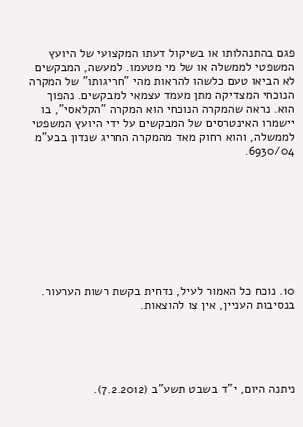פגם בהתנהלותו או בשיקול דעתו המקצועי של היועץ המשפטי לממשלה או של מי מטעמו. למעשה, המבקשים לא הביאו טעם כלשהו להראות מהי "חריגותו" של המקרה הנוכחי המצדיקה מתן מעמד עצמאי למבקשים. נהפוך הוא. נראה שהמקרה הנוכחי הוא המקרה "הקלאסי", בו יישמרו האינטרסים של המבקשים על ידי היועץ המשפטי לממשלה, והוא רחוק מאד מהמקרה החריג שנדון בבע"מ 6930/04.









10. נוכח כל האמור לעיל, נדחית בקשת רשות הערעור. בנסיבות העניין, אין צו להוצאות.





ניתנה היום, י"ד בשבט תשע"ב (7.2.2012).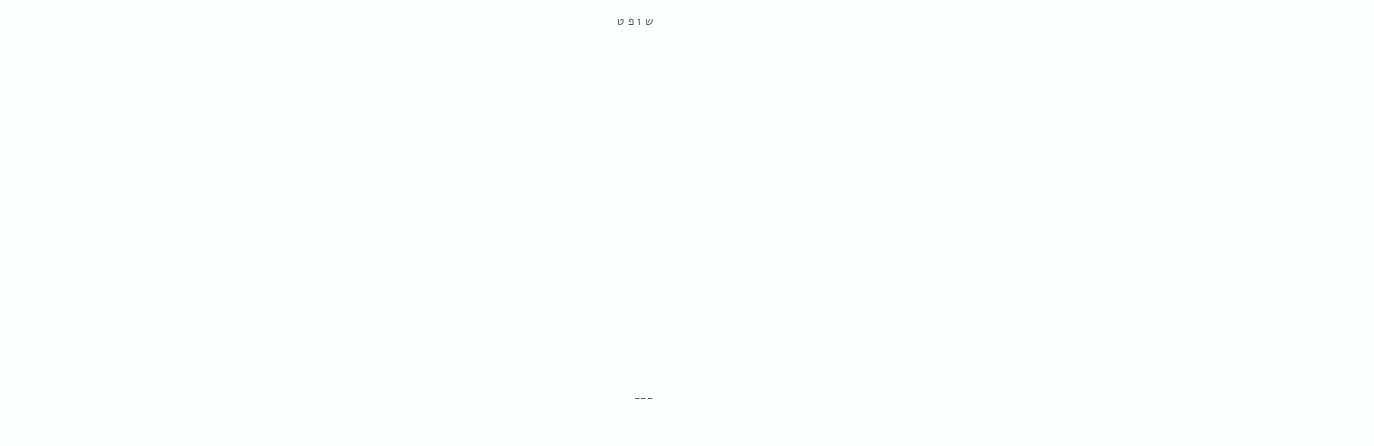ש ו פ ט

























___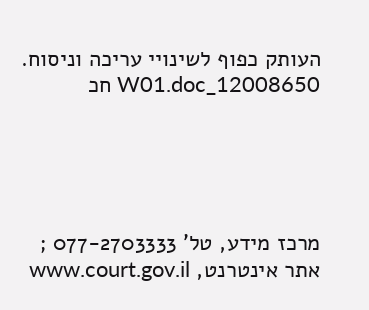העותק כפוף לשינויי עריכה וניסוח. 12008650_W01.doc חכ





מרכז מידע, טל' 077-2703333 ; אתר אינטרנט, www.court.gov.il